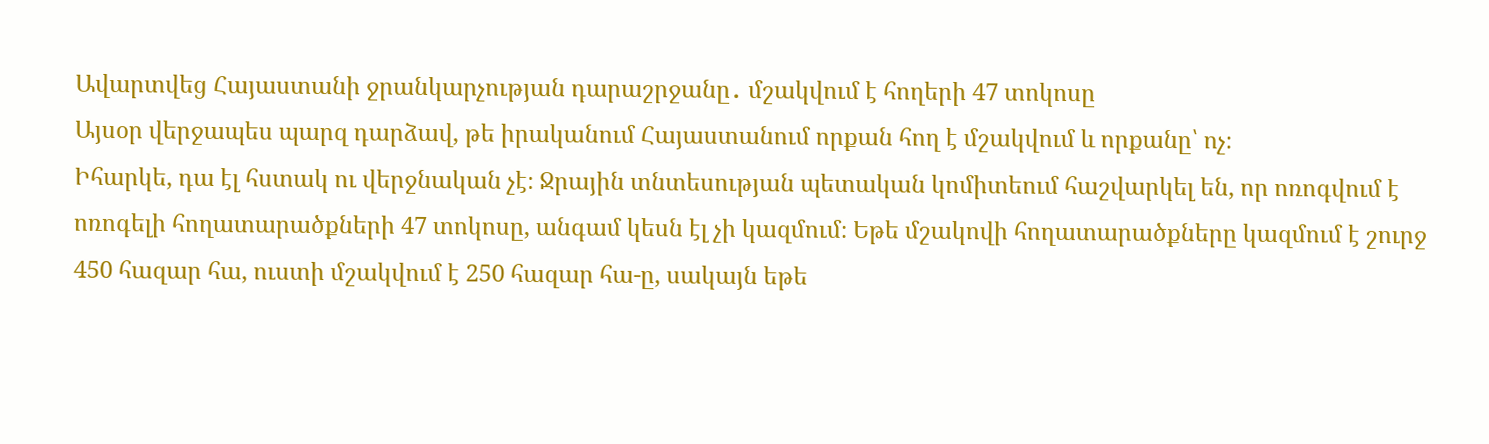Ավարտվեց Հայաստանի ջրանկարչության դարաշրջանը․ մշակվում է հողերի 47 տոկոսը
Այսօր վերջապես պարզ դարձավ, թե իրականում Հայաստանում որքան հող է մշակվում և որքանը՝ ոչ։
Իհարկե, դա էլ հստակ ու վերջնական չէ։ Ջրային տնտեսության պետական կոմիտեում հաշվարկել են, որ ոռոգվում է ոռոգելի հողատարածքների 47 տոկոսը, անգամ կեսն էլ չի կազմում։ Եթե մշակովի հողատարածքները կազմում է շուրջ 450 հազար հա, ուստի մշակվում է 250 հազար հա-ը, սակայն եթե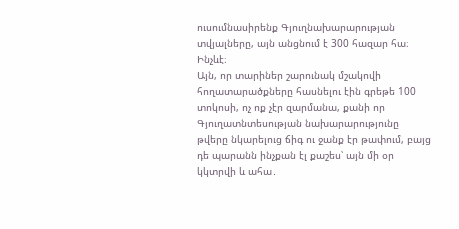ուսումնասիրենք Գյուղնախարարության տվյալները, այն անցնում է 300 հազար հա։ Ինչևէ։
Այն, որ տարիներ շարունակ մշակովի հողատարածքները հասնելու էին գրեթե 100 տոկոսի, ոչ ոք չէր զարմանա, քանի որ Գյուղատնտեսության նախարարությունը թվերը նկարելուց ճիգ ու ջանք էր թափում, բայց դե պարանն ինչքան էլ քաշես՝ այն մի օր կկտրվի և ահա․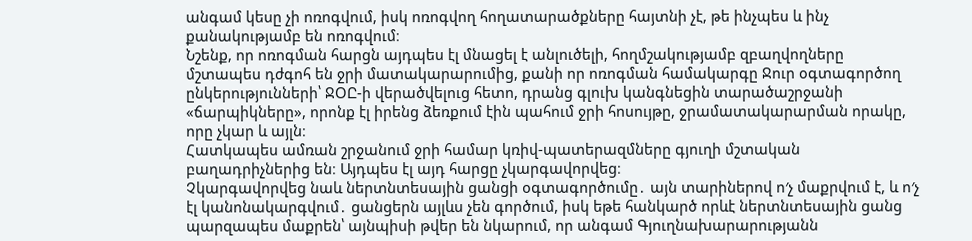անգամ կեսը չի ոռոգվում, իսկ ոռոգվող հողատարածքները հայտնի չէ, թե ինչպես և ինչ քանակությամբ են ոռոգվում։
Նշենք, որ ոռոգման հարցն այդպես էլ մնացել է անլուծելի, հողմշակությամբ զբաղվողները մշտապես դժգոհ են ջրի մատակարարումից, քանի որ ոռոգման համակարգը Ջուր օգտագործող ընկերությունների՝ ՋՕԸ-ի վերածվելուց հետո, դրանց գլուխ կանգնեցին տարածաշրջանի «ճարպիկները», որոնք էլ իրենց ձեռքում էին պահում ջրի հոսույթը, ջրամատակարարման որակը, որը չկար և այլն։
Հատկապես ամռան շրջանում ջրի համար կռիվ-պատերազմները գյուղի մշտական բաղադրիչներից են։ Այդպես էլ այդ հարցը չկարգավորվեց։
Չկարգավորվեց նաև ներտնտեսային ցանցի օգտագործումը․ այն տարիներով ո′չ մաքրվում է, և ո′չ էլ կանոնակարգվում․ ցանցերն այլևս չեն գործում, իսկ եթե հանկարծ որևէ ներտնտեսային ցանց պարզապես մաքրեն՝ այնպիսի թվեր են նկարում, որ անգամ Գյուղնախարարությանն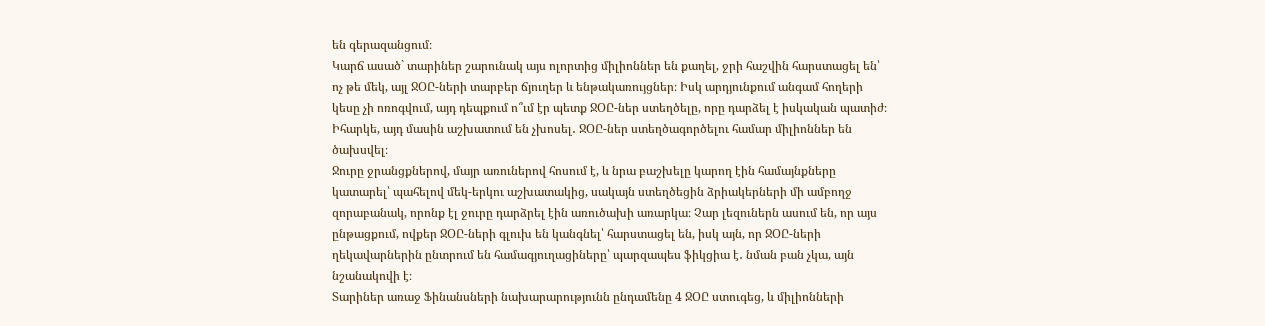են գերազանցում։
Կարճ ասած` տարիներ շարունակ այս ոլորտից միլիոններ են քաղել, ջրի հաշվին հարստացել են՝ ոչ թե մեկ, այլ ՋՕԸ-ների տարբեր ճյուղեր և ենթակառույցներ։ Իսկ արդյունքում անգամ հողերի կեսը չի ոռոգվում, այդ դեպքում ո՞ւմ էր պետք ՋՕԸ-ներ ստեղծելը, որը դարձել է իսկական պատիժ։ Իհարկե, այդ մասին աշխատում են չխոսել․ ՋՕԸ-ներ ստեղծագործելու համար միլիոններ են ծախսվել։
Ջուրը ջրանցքներով, մայր առուներով հոսում է, և նրա բաշխելը կարող էին համայնքները կատարել՝ պահելով մեկ-երկու աշխատակից, սակայն ստեղծեցին ձրիակերների մի ամբողջ զորաբանակ, որոնք էլ ջուրը դարձրել էին առուծախի առարկա։ Չար լեզուներն ասում են, որ այս ընթացքում, ովքեր ՋՕԸ-ների գլուխ են կանգնել՝ հարստացել են, իսկ այն, որ ՋՕԸ-ների ղեկավարներին ընտրում են համագյուղացիները՝ պարզապես ֆիկցիա է․ նման բան չկա, այն նշանակովի է։
Տարիներ առաջ Ֆինանսների նախարարությունն ընդամենը 4 ՋՕԸ ստուգեց, և միլիոնների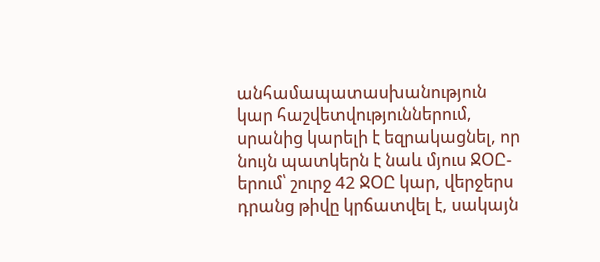անհամապատասխանություն կար հաշվետվություններում, սրանից կարելի է եզրակացնել, որ նույն պատկերն է նաև մյուս ՋՕԸ-երում՝ շուրջ 42 ՋՕԸ կար, վերջերս դրանց թիվը կրճատվել է, սակայն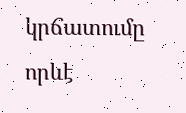կրճատումը որևէ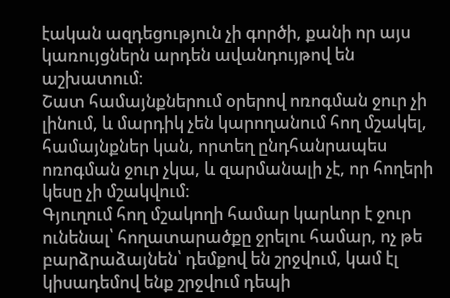էական ազդեցություն չի գործի, քանի որ այս կառույցներն արդեն ավանդույթով են աշխատում։
Շատ համայնքներում օրերով ոռոգման ջուր չի լինում, և մարդիկ չեն կարողանում հող մշակել, համայնքներ կան, որտեղ ընդհանրապես ոռոգման ջուր չկա, և զարմանալի չէ, որ հողերի կեսը չի մշակվում։
Գյուղում հող մշակողի համար կարևոր է ջուր ունենալ՝ հողատարածքը ջրելու համար, ոչ թե բարձրաձայնեն՝ դեմքով են շրջվում, կամ էլ կիսադեմով ենք շրջվում դեպի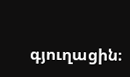գյուղացին։